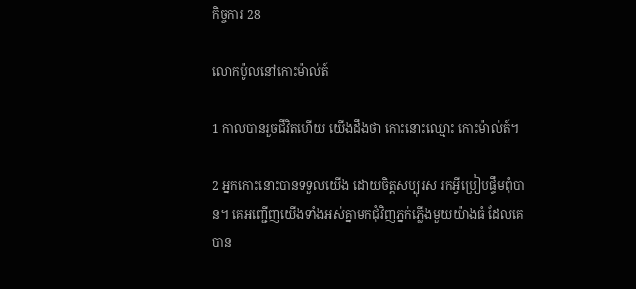កិច្ចការ 28

លោកប៉ូលនៅកោះម៉ាល់ត៍

1 កាលបានរួចជីវិតហើយ យើងដឹងថា កោះនោះឈ្មោះ កោះម៉ាល់ត៍។

2 អ្នកកោះនោះបានទទួលយើង ដោយចិត្តសប្បុរស រកអ្វីប្រៀបផ្ទឹមពុំបាន។ គេអញ្ជើញយើងទាំងអស់គ្នាមកជុំ‌វិញភ្នក់ភ្លើងមួយយ៉ាងធំ ដែលគេបាន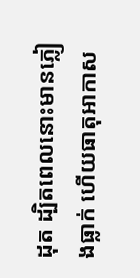ដុត ដ្បិតពេលនោះមានភ្លៀងធ្លាក់ ហើយធាតុអាកាស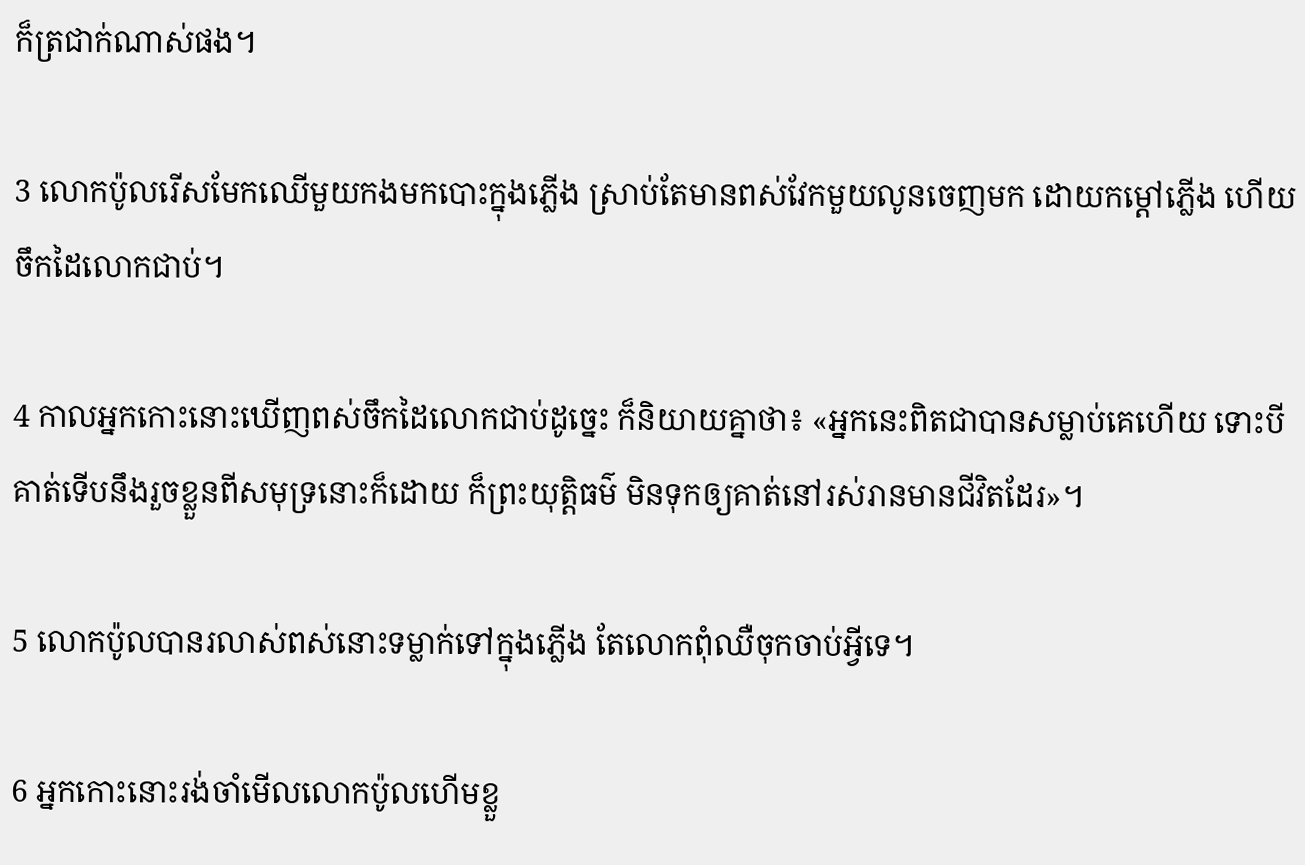ក៏ត្រជាក់ណាស់ផង។

3 លោកប៉ូលរើសមែកឈើមួយកងមកបោះក្នុងភ្លើង ស្រាប់តែមានពស់វែកមួយលូនចេញមក ដោយកម្ដៅភ្លើង ហើយចឹកដៃលោកជាប់។

4 កាលអ្នកកោះនោះឃើញពស់ចឹកដៃលោកជាប់ដូច្នេះ ក៏និយាយគ្នាថា៖ «អ្នកនេះពិតជាបានសម្លាប់គេហើយ ទោះបីគាត់ទើបនឹងរួចខ្លួនពីសមុទ្រនោះក៏ដោយ ក៏ព្រះយុត្តិធម៌ មិនទុកឲ្យគាត់នៅរស់រានមានជីវិតដែរ»។

5 លោកប៉ូលបានរលាស់ពស់នោះទម្លាក់ទៅក្នុងភ្លើង តែលោកពុំឈឺចុកចាប់អ្វីទេ។

6 អ្នកកោះនោះរង់‌ចាំមើលលោកប៉ូលហើមខ្លួ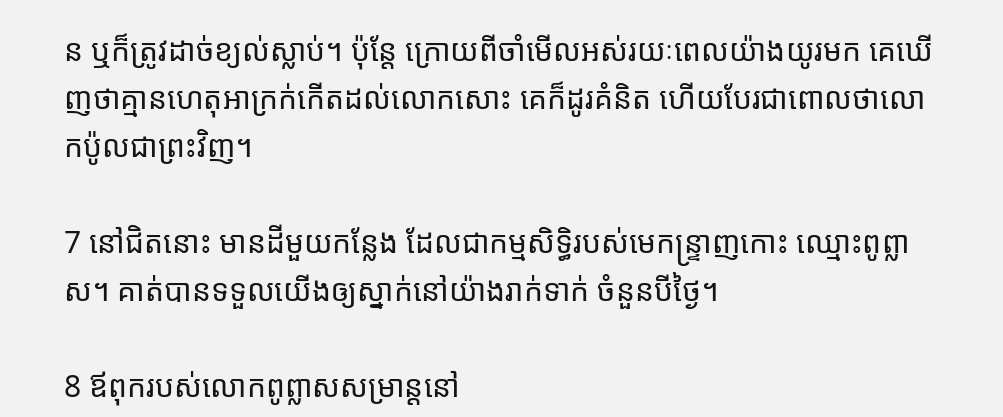ន ឬក៏ត្រូវដាច់ខ្យល់ស្លាប់។ ប៉ុន្តែ ក្រោយពីចាំមើលអស់រយៈពេលយ៉ាងយូរមក គេឃើញថាគ្មានហេតុអាក្រក់កើតដល់លោកសោះ គេក៏ដូរគំនិត ហើយបែរជាពោលថាលោកប៉ូលជាព្រះវិញ។

7 នៅជិតនោះ មានដីមួយកន្លែង ដែលជាកម្មសិទ្ធិរបស់មេ‌កន្ទ្រាញកោះ ឈ្មោះពូព្លាស។ គាត់បានទទួលយើងឲ្យស្នាក់នៅយ៉ាងរាក់‌ទាក់ ចំនួនបីថ្ងៃ។

8 ឪពុករបស់លោកពូព្លាសសម្រាន្ដនៅ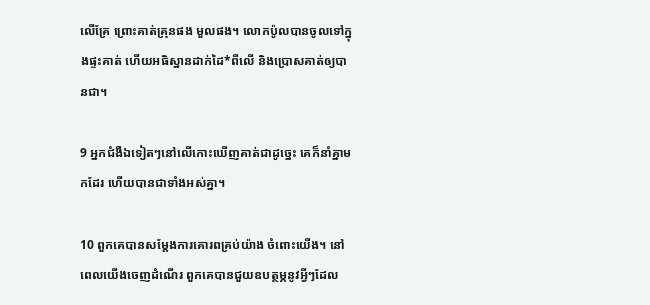លើគ្រែ ព្រោះគាត់គ្រុនផង មួលផង។ លោកប៉ូលបានចូលទៅក្នុងផ្ទះគាត់ ហើយអធិស្ឋានដាក់ដៃ*ពីលើ និងប្រោសគាត់ឲ្យបានជា។

9 អ្នកជំងឺឯទៀតៗនៅលើកោះឃើញគាត់ជាដូច្នេះ គេក៏នាំគ្នាមកដែរ ហើយបានជាទាំងអស់គ្នា។

10 ពួកគេបានសម្តែងការគោរពគ្រប់យ៉ាង ចំពោះយើង។ នៅពេលយើងចេញដំណើរ ពួកគេបានជួយឧបត្ថម្ភនូវអ្វីៗដែល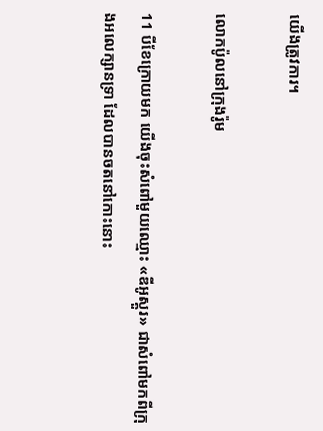យើងត្រូវការ។

លោកប៉ូលនៅក្រុងរ៉ូម

11 បីខែក្រោយមក យើងចុះសំពៅមួយឈ្មោះ «ឌីអូ‌ស្គួរ» ជាសំពៅមកពីក្រុងអលេ‌ក្សាន‌ទ្រា ដែលបានចតនៅកោះនោះ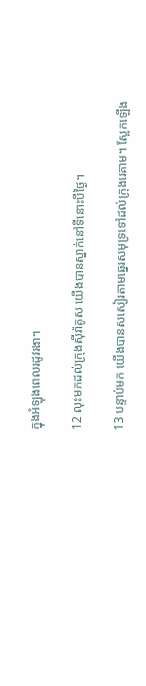ក្នុងអំឡុងពេលរដូវរងា។

12 លុះមកដល់ក្រុងស៊ីរ៉ា‌គូស យើងបានស្នាក់នៅទីនោះបីថ្ងៃ។

13 បន្ទាប់មក យើងបានសសៀរតាមឆ្នេរសមុទ្រទៅដល់ក្រុងរេគាម។ ស្អែកឡើង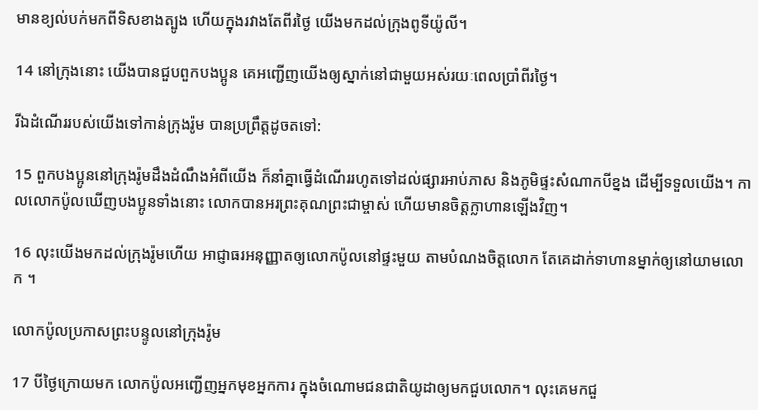មានខ្យល់បក់មកពីទិសខាងត្បូង ហើយក្នុងរវាងតែពីរថ្ងៃ យើងមកដល់ក្រុងពូទី‌យ៉ូលី។

14 នៅក្រុងនោះ យើងបានជួបពួកបង‌ប្អូន គេអញ្ជើញយើងឲ្យស្នាក់នៅជាមួយអស់រយៈពេលប្រាំ‌ពីរថ្ងៃ។

រីឯដំណើររបស់យើងទៅកាន់ក្រុងរ៉ូម បានប្រព្រឹត្តដូចតទៅ:

15 ពួកបង‌ប្អូននៅក្រុងរ៉ូមដឹងដំណឹងអំពីយើង ក៏នាំគ្នាធ្វើដំណើររហូតទៅដល់ផ្សារអាប់ភាស និងភូមិផ្ទះសំណាកបីខ្នង ដើម្បីទទួលយើង។ កាលលោកប៉ូលឃើញបង‌ប្អូនទាំងនោះ លោកបានអរព្រះ‌គុណព្រះ‌ជាម្ចាស់ ហើយមានចិត្តក្លា‌ហានឡើងវិញ។

16 លុះយើងមកដល់ក្រុងរ៉ូមហើយ អាជ្ញា‌ធរអនុញ្ញាតឲ្យលោកប៉ូលនៅផ្ទះមួយ តាមបំណងចិត្តលោក តែគេដាក់ទាហានម្នាក់ឲ្យនៅយាមលោក ។

លោកប៉ូលប្រកាសព្រះ‌បន្ទូលនៅក្រុងរ៉ូម

17 បីថ្ងៃក្រោយមក លោកប៉ូលអញ្ជើញអ្នកមុខអ្នកការ ក្នុងចំណោមជន‌ជាតិយូដាឲ្យមកជួបលោក។ លុះគេមកជួ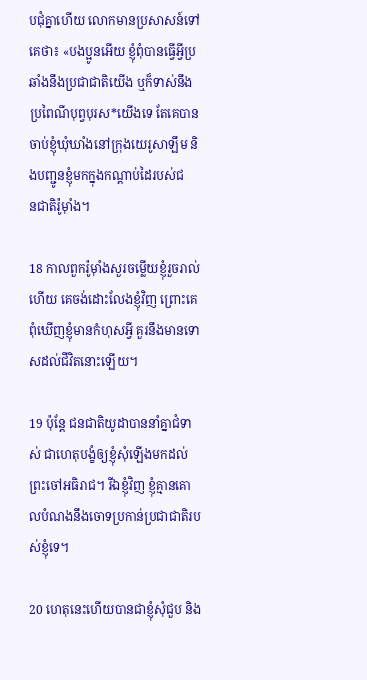ប‌ជុំគ្នាហើយ លោកមានប្រសាសន៍ទៅគេថា៖ «បង‌ប្អូនអើយ ខ្ញុំពុំបានធ្វើអ្វីប្រឆាំងនឹងប្រជា‌ជាតិយើង ឬក៏ទាស់នឹងប្រពៃ‌ណីបុព្វបុរស*យើងទេ តែគេបានចាប់ខ្ញុំឃុំ‌ឃាំងនៅក្រុងយេរូ‌សាឡឹម និងបញ្ជូនខ្ញុំមកក្នុងកណ្ដាប់ដៃរបស់ជន‌ជាតិរ៉ូម៉ាំង។

18 កាលពួករ៉ូម៉ាំងសួរចម្លើយខ្ញុំរួចរាល់ហើយ គេចង់ដោះលែងខ្ញុំវិញ ព្រោះគេពុំឃើញខ្ញុំមានកំហុសអ្វី គួរនឹងមានទោសដល់ជីវិតនោះឡើយ។

19 ប៉ុន្តែ ជន‌ជាតិយូដាបាននាំគ្នាជំទាស់ ជាហេតុបង្ខំឲ្យខ្ញុំសុំឡើងមកដល់ព្រះចៅអធិ‌រាជ។ រីឯខ្ញុំវិញ ខ្ញុំគ្មានគោលបំណងនឹងចោទប្រកាន់ប្រជា‌ជាតិរបស់ខ្ញុំទេ។

20 ហេតុនេះហើយបានជាខ្ញុំសុំជួប និង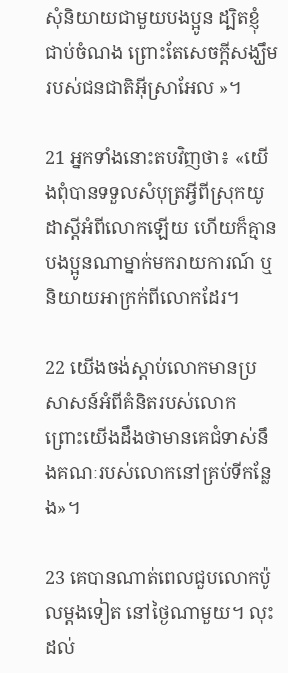សុំនិយាយជាមួយបង‌ប្អូន ដ្បិតខ្ញុំជាប់ចំណង ព្រោះតែសេចក្ដីសង្ឃឹមរបស់ជន‌ជាតិអ៊ីស្រា‌អែល »។

21 អ្នកទាំងនោះតបវិញថា៖ «យើងពុំបានទទួលសំបុត្រអ្វីពីស្រុកយូដាស្ដីអំពីលោកឡើយ ហើយក៏គ្មានបង‌ប្អូនណាម្នាក់មករាយ‌ការណ៍ ឬនិយាយអាក្រក់ពីលោកដែរ។

22 យើងចង់ស្ដាប់លោកមានប្រសាសន៍អំពីគំនិតរបស់លោក ព្រោះយើងដឹងថាមានគេជំទាស់នឹងគណៈរបស់លោកនៅគ្រប់ទីកន្លែង»។

23 គេបានណាត់ពេលជួបលោកប៉ូលម្ដងទៀត នៅថ្ងៃណាមួយ។ លុះដល់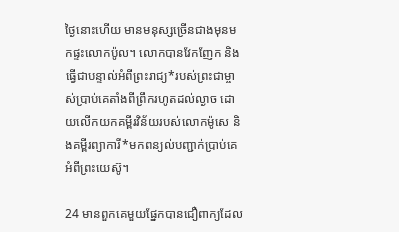ថ្ងៃនោះហើយ មានមនុស្សច្រើនជាងមុនមកផ្ទះលោកប៉ូល។ លោកបានវែកញែក និងធ្វើជាបន្ទាល់អំពីព្រះ‌រាជ្យ*របស់ព្រះ‌ជាម្ចាស់ប្រាប់គេតាំងពីព្រឹករហូតដល់ល្ងាច ដោយលើកយកគម្ពីរ‌វិន័យរបស់លោកម៉ូសេ និងគម្ពីរព្យាការី*មកពន្យល់បញ្ជាក់ប្រាប់គេអំពីព្រះ‌យេស៊ូ។

24 មានពួកគេមួយផ្នែកបានជឿពាក្យដែល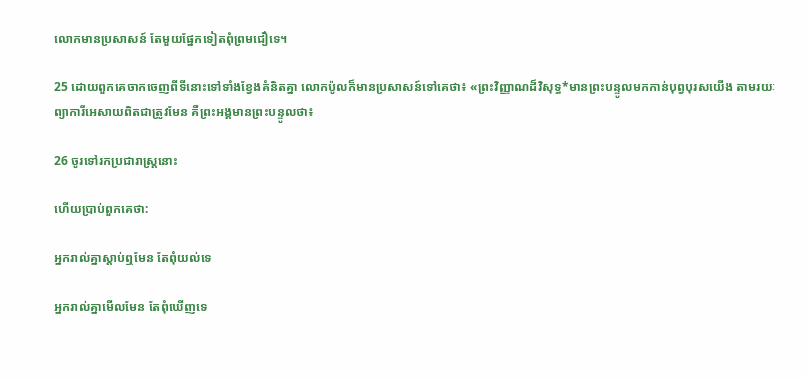លោកមានប្រសាសន៍ តែមួយផ្នែកទៀតពុំព្រមជឿទេ។

25 ដោយពួកគេចាកចេញពីទីនោះទៅទាំងខ្វែងគំនិតគ្នា លោកប៉ូលក៏មានប្រសាសន៍ទៅគេថា៖ «ព្រះ‌វិញ្ញាណដ៏‌វិសុទ្ធ*មានព្រះ‌បន្ទូលមកកាន់បុព្វបុរសយើង តាមរយៈព្យាការីអេសាយពិតជាត្រូវមែន គឺព្រះ‌អង្គមានព្រះ‌បន្ទូលថា៖

26 ចូរទៅរកប្រជា‌រាស្ត្រនោះ

ហើយប្រាប់ពួកគេថា:

អ្នករាល់គ្នាស្ដាប់ឮមែន តែពុំយល់ទេ

អ្នករាល់គ្នាមើលមែន តែពុំឃើញទេ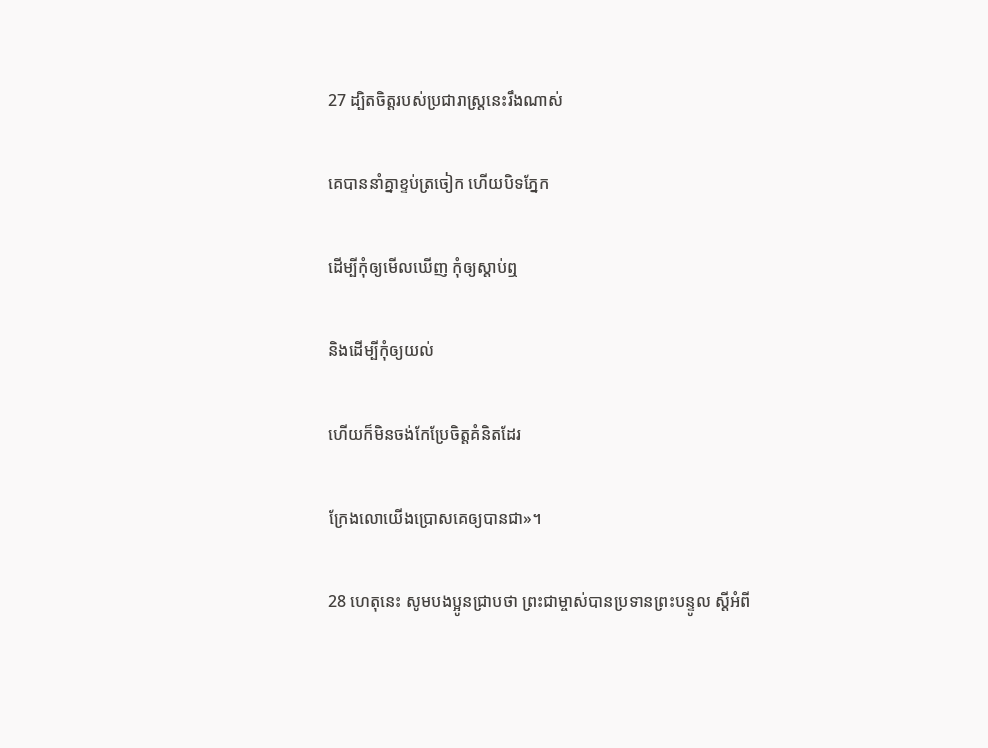27 ដ្បិតចិត្តរបស់ប្រជា‌រាស្ត្រនេះរឹងណាស់

គេបាននាំគ្នាខ្ទប់ត្រចៀក ហើយបិទភ្នែក

ដើម្បីកុំឲ្យមើលឃើញ កុំឲ្យស្ដាប់ឮ

និងដើម្បីកុំឲ្យយល់

ហើយក៏មិនចង់កែប្រែចិត្តគំនិតដែរ

ក្រែងលោយើងប្រោសគេឲ្យបានជា»។

28 ហេតុនេះ សូមបង‌ប្អូនជ្រាបថា ព្រះ‌ជាម្ចាស់បានប្រទានព្រះ‌បន្ទូល ស្ដីអំពី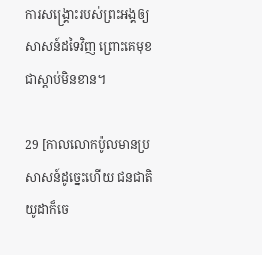ការសង្គ្រោះរបស់ព្រះ‌អង្គឲ្យសាសន៍ដទៃវិញ ព្រោះគេមុខជាស្ដាប់មិនខាន។

29 [កាលលោកប៉ូលមានប្រសាសន៍ដូច្នេះហើយ ជន‌ជាតិយូដាក៏ចេ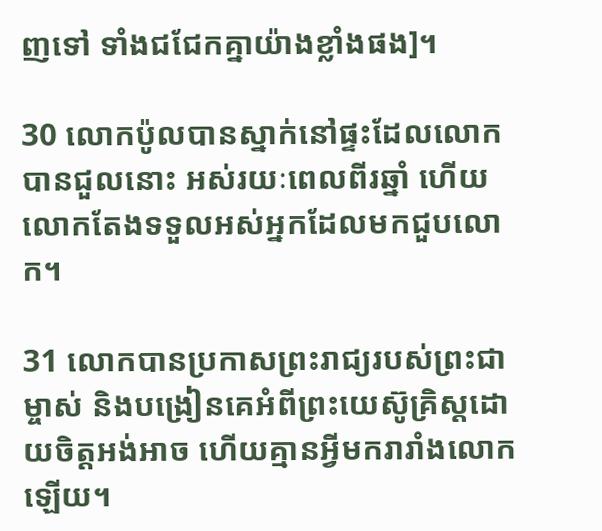ញទៅ ទាំងជជែកគ្នាយ៉ាងខ្លាំងផង]។

30 លោកប៉ូលបានស្នាក់នៅផ្ទះដែលលោកបានជួលនោះ អស់រយៈពេលពីរឆ្នាំ ហើយលោកតែងទទួលអស់អ្នកដែលមកជួបលោក។

31 លោកបានប្រកាសព្រះ‌រាជ្យរបស់ព្រះ‌ជាម្ចាស់ និងបង្រៀនគេអំពីព្រះ‌យេស៊ូ‌គ្រិស្ដដោយចិត្តអង់‌អាច ហើយគ្មានអ្វីមករារាំងលោកឡើយ។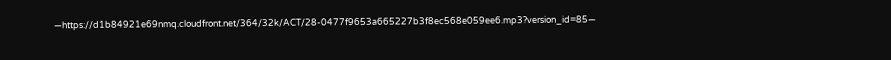—https://d1b84921e69nmq.cloudfront.net/364/32k/ACT/28-0477f9653a665227b3f8ec568e059ee6.mp3?version_id=85—